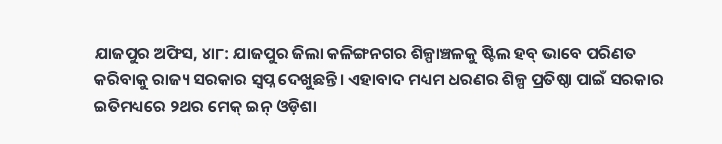ଯାଜପୁର ଅଫିସ, ୪ା୮: ଯାଜପୁର ଜିଲା କଳିଙ୍ଗନଗର ଶିଳ୍ପାଞ୍ଚଳକୁ ଷ୍ଟିଲ ହବ୍ ଭାବେ ପରିଣତ କରିବାକୁ ରାଜ୍ୟ ସରକାର ସ୍ବପ୍ନ ଦେଖୁଛନ୍ତି। ଏହାବାଦ ମଧ୍ୟମ ଧରଣର ଶିଳ୍ପ ପ୍ରତିଷ୍ଠା ପାଇଁ ସରକାର ଇତିମଧ୍ୟରେ ୨ଥର ମେକ୍ ଇନ୍ ଓଡ଼ିଶା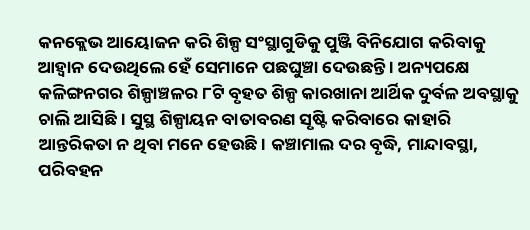କନକ୍ଲେଭ ଆୟୋଜନ କରି ଶିଳ୍ପ ସଂସ୍ଥାଗୁଡିକୁ ପୁଞ୍ଜି ବିନିଯୋଗ କରିବାକୁ ଆହ୍ବାନ ଦେଉଥିଲେ ହେଁ ସେମାନେ ପଛଘୁଞ୍ଚା ଦେଉଛନ୍ତି । ଅନ୍ୟପକ୍ଷେ କଳିଙ୍ଗନଗର ଶିଳ୍ପାଞ୍ଚଳର ୮ଟି ବୃହତ ଶିଳ୍ପ କାରଖାନା ଆର୍ଥିକ ଦୁର୍ବଳ ଅବସ୍ଥାକୁ ଚାଲି ଆସିଛି । ସୁସ୍ଥ ଶିଳ୍ପାୟନ ବାତାବରଣ ସୃଷ୍ଟି କରିବାରେ କାହାରି ଆନ୍ତରିକତା ନ ଥିବା ମନେ ହେଉଛି। କଞ୍ଚାମାଲ ଦର ବୃଦ୍ଧି, ମାନ୍ଦାବସ୍ଥା, ପରିବହନ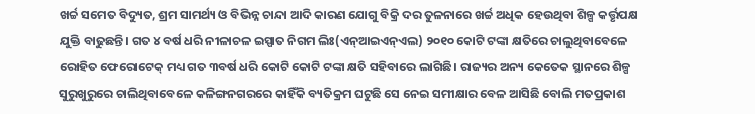ଖର୍ଚ୍ଚ ସମେତ ବିଦ୍ୟୁତ, ଶ୍ରମ ସାମର୍ଥ୍ୟ ଓ ବିଭିନ୍ନ ଚାନ୍ଦା ଆଦି କାରଣ ଯୋଗୁ ବିକ୍ରି ଦର ତୁଳନାରେ ଖର୍ଚ୍ଚ ଅଧିକ ହେଉଥିବା ଶିଳ୍ପ କର୍ତ୍ତୃପକ୍ଷ ଯୁକ୍ତି ବାଢୁଛନ୍ତି। ଗତ ୪ ବର୍ଷ ଧରି ନୀଳାଚଳ ଇସ୍ପାତ ନିଗମ ଲିଃ(ଏନ୍ଆଇଏନ୍ଏଲ) ୨୦୧୦ କୋଟି ଟଙ୍କା କ୍ଷତିରେ ଚାଲୁଥିବାବେଳେ ରୋହିତ ଫେରୋଟେକ୍ ମଧ୍ୟ ଗତ ୩ବର୍ଷ ଧରି କୋଟି କୋଟି ଟଙ୍କା କ୍ଷତି ସହିବାରେ ଲାଗିଛି। ରାଜ୍ୟର ଅନ୍ୟ କେତେକ ସ୍ଥାନରେ ଶିଳ୍ପ ସୁରୁଖୁରୁରେ ଚାଲିଥିବାବେଳେ କଳିଙ୍ଗନଗରରେ କାହିଁକି ବ୍ୟତିକ୍ରମ ଘଟୁଛି ସେ ନେଇ ସମୀକ୍ଷାର ବେଳ ଆସିଛି ବୋଲି ମତପ୍ରକାଶ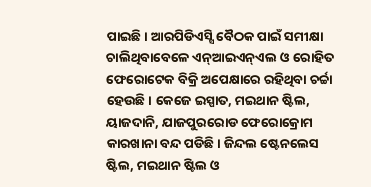ପାଇଛି। ଆରପିଡିଏସ୍ସି ବୈଠକ ପାଇଁ ସମୀକ୍ଷା ଚାଲିଥିବାବେଳେ ଏନ୍ଆଇଏନ୍ଏଲ ଓ ରୋହିତ ଫେରୋଟେକ ବିକ୍ରି ଅପେକ୍ଷାରେ ରହିଥିବା ଚର୍ଚ୍ଚା ହେଉଛି। କେଜେ ଇସ୍ପାତ, ମଇଥାନ ଷ୍ଟିଲ, ୟାଜଦାନି, ଯାଜପୁରରୋଡ ଫେରୋକ୍ରୋମ କାରଖାନା ବନ୍ଦ ପଡିଛି। ଜିନ୍ଦଲ ଷ୍ଟେନଲେସ ଷ୍ଟିଲ, ମଇଥାନ ଷ୍ଟିଲ ଓ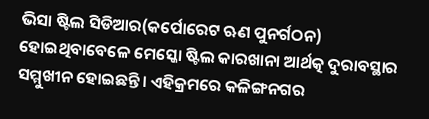ଭିସା ଷ୍ଟିଲ ସିଡିଆର(କର୍ପୋରେଟ ଋଣ ପୁନର୍ଗଠନ) ହୋଇଥିବାବେଳେ ମେସ୍କୋ ଷ୍ଟିଲ କାରଖାନା ଆର୍ଥତ୍କ ଦୁରାବସ୍ଥାର ସମ୍ମୁଖୀନ ହୋଇଛନ୍ତି। ଏହିକ୍ରମରେ କଳିଙ୍ଗନଗର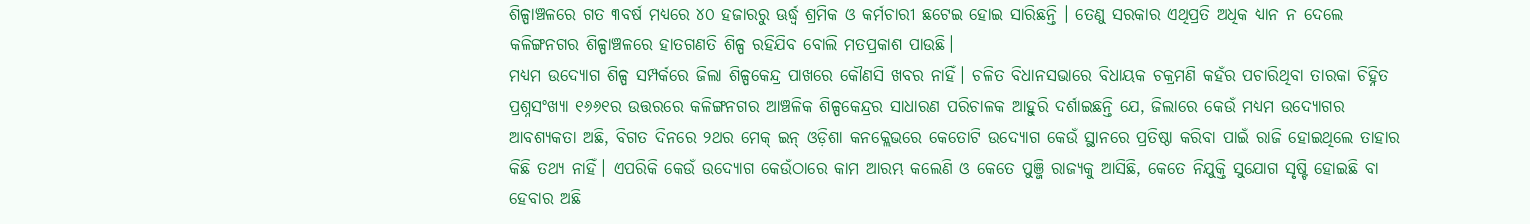ଶିଳ୍ପାଞ୍ଚଳରେ ଗତ ୩ବର୍ଷ ମଧ୍ୟରେ ୪୦ ହଜାରରୁ ଊର୍ଦ୍ଧ୍ୱ ଶ୍ରମିକ ଓ କର୍ମଚାରୀ ଛଟେଇ ହୋଇ ସାରିଛନ୍ତି । ତେଣୁ ସରକାର ଏଥିପ୍ରତି ଅଧିକ ଧ୍ୟାନ ନ ଦେଲେ କଳିଙ୍ଗନଗର ଶିଳ୍ପାଞ୍ଚଳରେ ହାତଗଣତି ଶିଳ୍ପ ରହିଯିବ ବୋଲି ମତପ୍ରକାଶ ପାଉଛି।
ମଧ୍ୟମ ଉଦ୍ୟୋଗ ଶିଳ୍ପ ସମ୍ପର୍କରେ ଜିଲା ଶିଳ୍ପକେନ୍ଦ୍ର ପାଖରେ କୌଣସି ଖବର ନାହିଁ। ଚଳିତ ବିଧାନସଭାରେ ବିଧାୟକ ଚକ୍ରମଣି କହଁର ପଚାରିଥିବା ତାରକା ଚିହ୍ନିତ ପ୍ରଶ୍ନସଂଖ୍ୟା ୧୬୬୧ର ଉତ୍ତରରେ କଳିଙ୍ଗନଗର ଆଞ୍ଚଳିକ ଶିଳ୍ପକେନ୍ଦ୍ରର ସାଧାରଣ ପରିଚାଳକ ଆହୁରି ଦର୍ଶାଇଛନ୍ତି ଯେ, ଜିଲାରେ କେଉଁ ମଧ୍ୟମ ଉଦ୍ୟୋଗର ଆବଶ୍ୟକତା ଅଛି, ବିଗତ ଦିନରେ ୨ଥର ମେକ୍ ଇନ୍ ଓଡ଼ିଶା କନକ୍ଲେଭରେ କେତୋଟି ଉଦ୍ୟୋଗ କେଉଁ ସ୍ଥାନରେ ପ୍ରତିଷ୍ଠା କରିବା ପାଇଁ ରାଜି ହୋଇଥିଲେ ତାହାର କିଛି ତଥ୍ୟ ନାହିଁ। ଏପରିକି କେଉଁ ଉଦ୍ୟୋଗ କେଉଁଠାରେ କାମ ଆରମ୍ଭ କଲେଣି ଓ କେତେ ପୁଞ୍ଜି ରାଜ୍ୟକୁ ଆସିଛି, କେତେ ନିଯୁକ୍ତି ସୁଯୋଗ ସୃଷ୍ଟି ହୋଇଛି ବା ହେବାର ଅଛି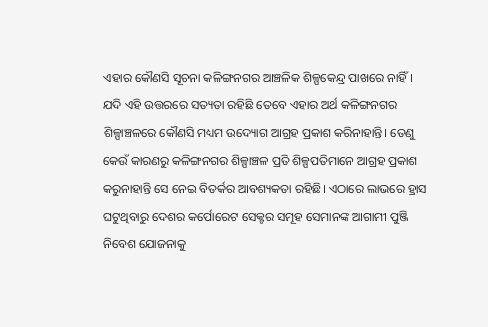ଏହାର କୌଣସି ସୂଚନା କଳିଙ୍ଗନଗର ଆଞ୍ଚଳିକ ଶିଳ୍ପକେନ୍ଦ୍ର ପାଖରେ ନାହିଁ। ଯଦି ଏହି ଉତ୍ତରରେ ସତ୍ୟତା ରହିଛି ତେବେ ଏହାର ଅର୍ଥ କଳିଙ୍ଗନଗର ଶିଳ୍ପାଞ୍ଚଳରେ କୌଣସି ମଧ୍ୟମ ଉଦ୍ୟୋଗ ଆଗ୍ରହ ପ୍ରକାଶ କରିନାହାନ୍ତି। ତେଣୁ କେଉଁ କାରଣରୁ କଳିଙ୍ଗନଗର ଶିଳ୍ପାଞ୍ଚଳ ପ୍ରତି ଶିଳ୍ପପତିମାନେ ଆଗ୍ରହ ପ୍ରକାଶ କରୁନାହାନ୍ତି ସେ ନେଇ ବିତର୍କର ଆବଶ୍ୟକତା ରହିଛି। ଏଠାରେ ଲାଭରେ ହ୍ରାସ ଘଟୁଥିବାରୁ ଦେଶର କର୍ପୋରେଟ ସେକ୍ଟର ସମୂହ ସେମାନଙ୍କ ଆଗାମୀ ପୁଞ୍ଜି ନିବେଶ ଯୋଜନାକୁ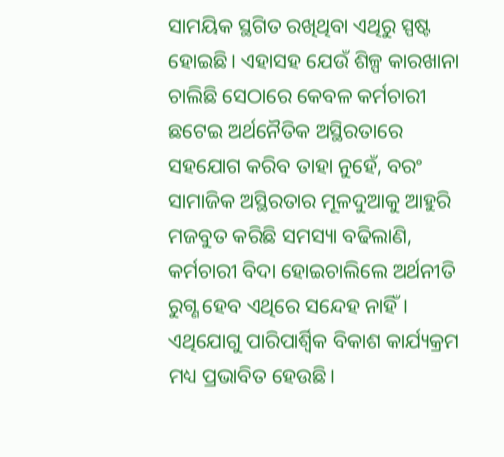ସାମୟିକ ସ୍ଥଗିତ ରଖିଥିବା ଏଥିରୁ ସ୍ପଷ୍ଟ ହୋଇଛି। ଏହାସହ ଯେଉଁ ଶିଳ୍ପ କାରଖାନା ଚାଲିଛି ସେଠାରେ କେବଳ କର୍ମଚାରୀ ଛଟେଇ ଅର୍ଥନୈତିକ ଅସ୍ଥିରତାରେ ସହଯୋଗ କରିବ ତାହା ନୁହେଁ, ବରଂ ସାମାଜିକ ଅସ୍ଥିରତାର ମୂଳଦୁଆକୁ ଆହୁରି ମଜବୁତ କରିଛି ସମସ୍ୟା ବଢିଲାଣି, କର୍ମଚାରୀ ବିଦା ହୋଇଚାଲିଲେ ଅର୍ଥନୀତି ରୁଗ୍ଣ ହେବ ଏଥିରେ ସନ୍ଦେହ ନାହିଁ। ଏଥିଯୋଗୁ ପାରିପାର୍ଶ୍ୱିକ ବିକାଶ କାର୍ଯ୍ୟକ୍ରମ ମଧ୍ୟ ପ୍ରଭାବିତ ହେଉଛି।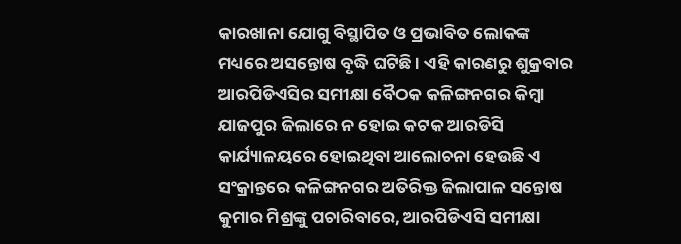କାରଖାନା ଯୋଗୁ ବିସ୍ଥାପିତ ଓ ପ୍ରଭାବିତ ଲୋକଙ୍କ ମଧ୍ୟରେ ଅସନ୍ତୋଷ ବୃଦ୍ଧି ଘଟିଛି । ଏହି କାରଣରୁ ଶୁକ୍ରବାର ଆରପିଡିଏସିର ସମୀକ୍ଷା ବୈଠକ କଳିଙ୍ଗନଗର କିମ୍ବା ଯାଜପୁର ଜିଲାରେ ନ ହୋଇ କଟକ ଆରଡିସି କାର୍ଯ୍ୟାଳୟରେ ହୋଇଥିବା ଆଲୋଚନା ହେଉଛି ଏ ସଂକ୍ରାନ୍ତରେ କଳିଙ୍ଗନଗର ଅତିରିକ୍ତ ଜିଲାପାଳ ସନ୍ତୋଷ କୁମାର ମିଶ୍ରଙ୍କୁ ପଚାରିବାରେ, ଆରପିଡିଏସି ସମୀକ୍ଷା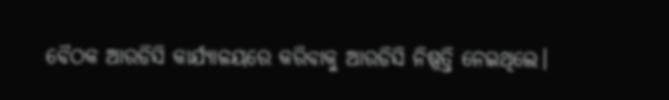ବୈଠକ ଆରଡିସି କାର୍ଯ୍ୟାଳୟରେ କରିବାକୁ ଆରଡିସି ନିଷ୍ପତ୍ତି ନେଇଥିଲେ।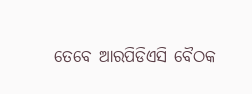ତେବେ ଆରପିଡିଏସି ବୈଠକ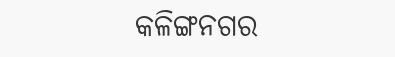କଳିଙ୍ଗନଗର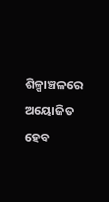ଶିଳ୍ପାଞ୍ଚଳରେ ଅୟୋଜିତ ହେବ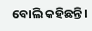ବୋଲି କହିଛନ୍ତି।